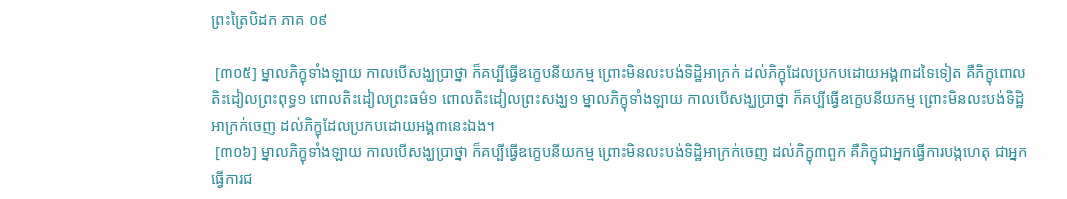ព្រះត្រៃបិដក ភាគ ០៩

 [៣០៥] ម្នាលភិក្ខុទាំងឡាយ កាលបើសង្ឃប្រាថ្នា ក៏គប្បីធ្វើឧក្ខេបនីយកម្ម ព្រោះមិនលះបង់ទិដ្ឋិអាក្រក់ ដល់ភិក្ខុដែលប្រកបដោយអង្គ៣ដទៃទៀត គឺភិក្ខុពោលតិះដៀលព្រះពុទ្ធ១ ពោលតិះដៀលព្រះធម៌១ ពោលតិះដៀលព្រះសង្ឃ១ ម្នាលភិក្ខុទាំងឡាយ កាលបើសង្ឃប្រាថ្នា ក៏គប្បីធ្វើឧក្ខេបនីយកម្ម ព្រោះមិនលះបង់ទិដ្ឋិអាក្រក់ចេញ ដល់ភិក្ខុដែលប្រកបដោយអង្គ៣នេះឯង។
 [៣០៦] ម្នាលភិក្ខុទាំងឡាយ កាលបើសង្ឃប្រាថ្នា ក៏គប្បីធ្វើឧក្ខេបនីយកម្ម ព្រោះមិនលះបង់ទិដ្ឋិអាក្រក់ចេញ ដល់ភិក្ខុ៣ពួក គឺភិក្ខុជាអ្នកធ្វើការបង្កហេតុ ជាអ្នកធ្វើការជ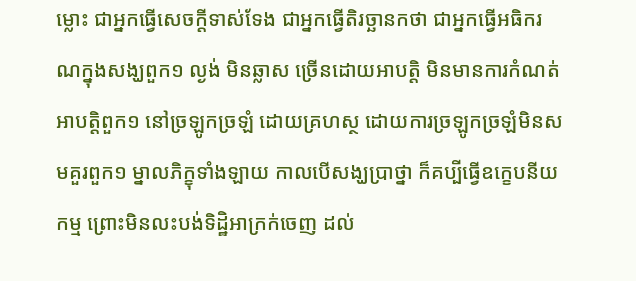ម្លោះ ជាអ្នកធ្វើសេចក្តីទាស់ទែង ជាអ្នកធ្វើតិរច្ឆានកថា ជាអ្នកធ្វើអធិករណក្នុងសង្ឃពួក១ ល្ងង់ មិនឆ្លាស ច្រើនដោយអាបត្តិ មិនមានការកំណត់អាបត្តិពួក១ នៅច្រឡូកច្រឡំ ដោយគ្រហស្ថ ដោយការច្រឡូកច្រឡំមិនសមគួរពួក១ ម្នាលភិក្ខុទាំងឡាយ កាលបើសង្ឃប្រាថ្នា ក៏គប្បីធ្វើឧក្ខេបនីយកម្ម ព្រោះមិនលះបង់ទិដ្ឋិអាក្រក់ចេញ ដល់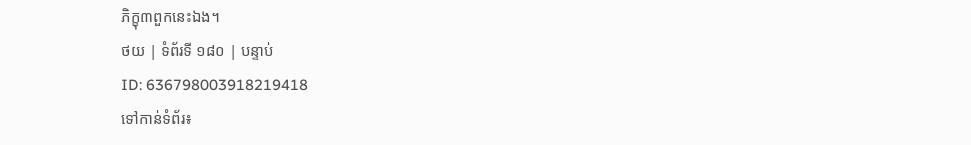ភិក្ខុ៣ពួកនេះឯង។
ថយ | ទំព័រទី ១៨០ | បន្ទាប់
ID: 636798003918219418
ទៅកាន់ទំព័រ៖